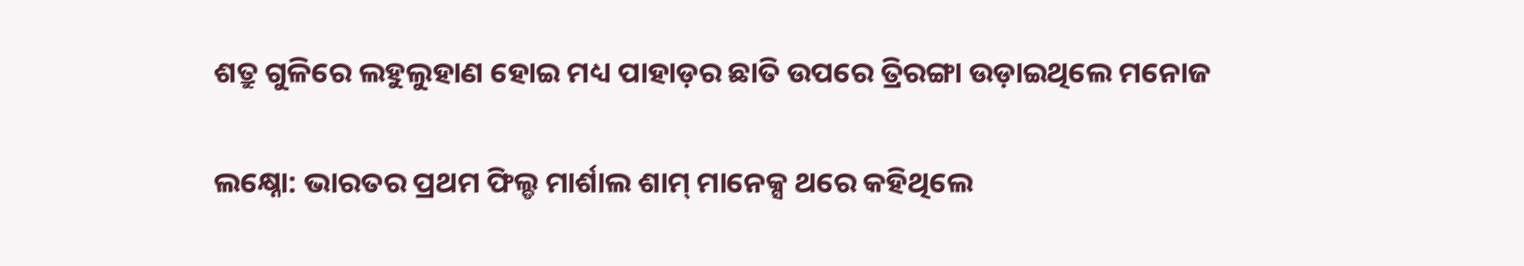ଶତ୍ରୁ ଗୁଳିରେ ଲହୁଲୁହାଣ ହୋଇ ମଧ୍ୟ ପାହାଡ଼ର ଛାତି ଉପରେ ତ୍ରିରଙ୍ଗା ଉଡ଼ାଇଥିଲେ ମନୋଜ

ଲକ୍ଷ୍ନୋ: ଭାରତର ପ୍ରଥମ ଫିଲ୍ଡ ମାର୍ଶାଲ ଶାମ୍‌ ମାନେକ୍ସ ଥରେ କହିଥିଲେ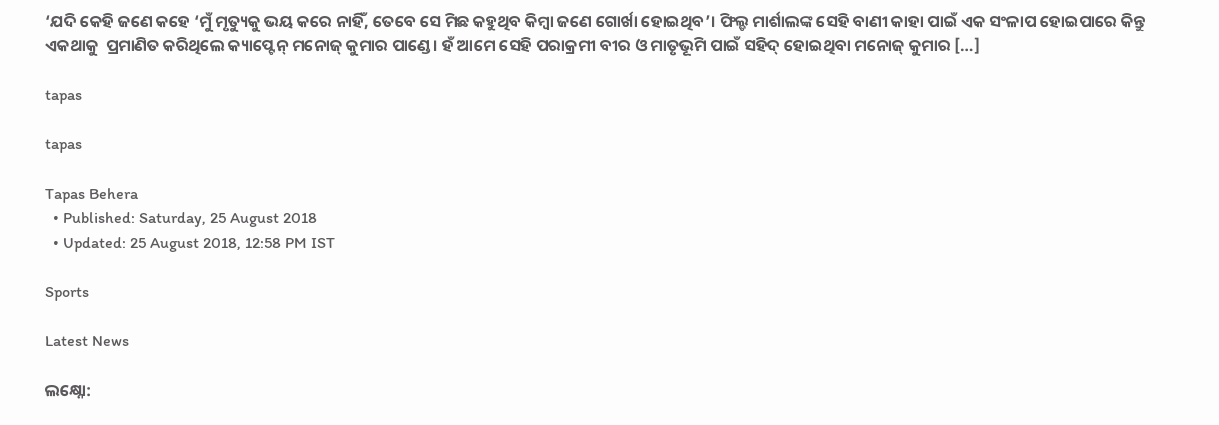‘ଯଦି କେହି ଜଣେ କହେ ‘ମୁଁ ମୃତ୍ୟୁକୁ ଭୟ କରେ ନାହିଁ, ତେବେ ସେ ମିଛ କହୁଥିବ କିମ୍ବା ଜଣେ ଗୋର୍ଖା ହୋଇଥିବ’। ଫିଲ୍ଡ ମାର୍ଶାଲଙ୍କ ସେହି ବାଣୀ କାହା ପାଇଁ ଏକ ସଂଳାପ ହୋଇପାରେ କିନ୍ତୁ ଏକଥାକୁ  ପ୍ରମାଣିତ କରିଥିଲେ କ୍ୟାପ୍ଟେନ୍‌ ମନୋଜ୍‌ କୁମାର ପାଣ୍ଡେ। ହଁ ଆମେ ସେହି ପରାକ୍ରମୀ ବୀର ଓ ମାତୃଭୂମି ପାଇଁ ସହିଦ୍‌ ହୋଇଥିବା ମନୋଜ୍‌ କୁମାର […]

tapas

tapas

Tapas Behera
  • Published: Saturday, 25 August 2018
  • Updated: 25 August 2018, 12:58 PM IST

Sports

Latest News

ଲକ୍ଷ୍ନୋ: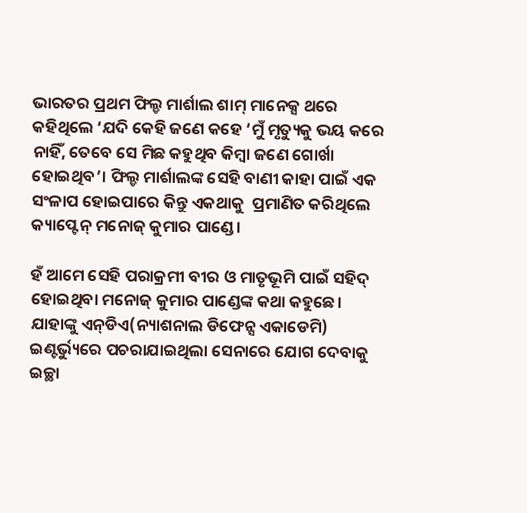ଭାରତର ପ୍ରଥମ ଫିଲ୍ଡ ମାର୍ଶାଲ ଶାମ୍‌ ମାନେକ୍ସ ଥରେ କହିଥିଲେ ‘ଯଦି କେହି ଜଣେ କହେ ‘ମୁଁ ମୃତ୍ୟୁକୁ ଭୟ କରେ ନାହିଁ, ତେବେ ସେ ମିଛ କହୁଥିବ କିମ୍ବା ଜଣେ ଗୋର୍ଖା ହୋଇଥିବ’। ଫିଲ୍ଡ ମାର୍ଶାଲଙ୍କ ସେହି ବାଣୀ କାହା ପାଇଁ ଏକ ସଂଳାପ ହୋଇପାରେ କିନ୍ତୁ ଏକଥାକୁ  ପ୍ରମାଣିତ କରିଥିଲେ କ୍ୟାପ୍ଟେନ୍‌ ମନୋଜ୍‌ କୁମାର ପାଣ୍ଡେ।

ହଁ ଆମେ ସେହି ପରାକ୍ରମୀ ବୀର ଓ ମାତୃଭୂମି ପାଇଁ ସହିଦ୍‌ ହୋଇଥିବା ମନୋଜ୍‌ କୁମାର ପାଣ୍ଡେଙ୍କ କଥା କହୁଛେ। ଯାହାଙ୍କୁ ଏନ୍‌ଡିଏ(ନ୍ୟାଶନାଲ ଡିଫେନ୍ସ ଏକାଡେମି) ଇଣ୍ଟର୍ଭ୍ୟୁରେ ପଚରାଯାଇଥିଲା ସେନାରେ ଯୋଗ ଦେବାକୁ ଇଚ୍ଛା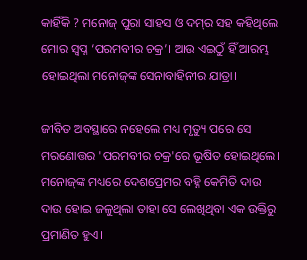କାହିଁକି ? ମନୋଜ୍‌ ପୁରା ସାହସ ଓ ଦମ୍‌ର ସହ କହିଥିଲେ ମୋର ସ୍ୱପ୍ନ ‘ପରମବୀର ଚକ୍ର’। ଆଉ ଏଇଠୁଁ ହିଁ ଆରମ୍ଭ ହୋଇଥିଲା ମନୋଜ୍‌ଙ୍କ ସେନାବାହିନୀର ଯାତ୍ରା।

ଜୀବିତ ଅବସ୍ଥାରେ ନହେଲେ ମଧ୍ୟ ମୃତ୍ୟୁ ପରେ ସେ ମରଣୋତ୍ତର 'ପରମବୀର ଚକ୍ର'ରେ ଭୂଷିତ ହୋଇଥିଲେ। ମନୋଜ୍‌ଙ୍କ ମଧ୍ୟରେ ଦେଶପ୍ରେମର ବହ୍ନି କେମିତି ଦାଉ ଦାଉ ହୋଇ ଜଳୁଥିଲା ତାହା ସେ ଲେଖିଥିବା ଏକ ଉକ୍ତିରୁ ପ୍ରମାଣିତ ହୁଏ।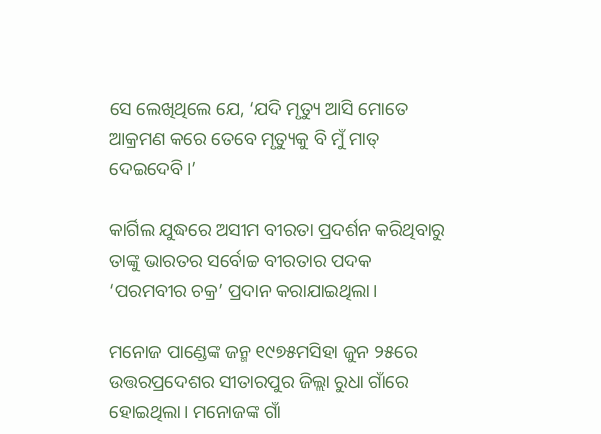ସେ ଲେଖିଥିଲେ ଯେ, ‘ଯଦି ମୃତ୍ୟୁ ଆସି ମୋତେ ଆକ୍ରମଣ କରେ ତେବେ ମୃତ୍ୟୁକୁ ବି ମୁଁ ମାତ୍‌ ଦେଇଦେବି।’

କାର୍ଗିଲ ଯୁଦ୍ଧରେ ଅସୀମ ବୀରତା ପ୍ରଦର୍ଶନ କରିଥିବାରୁ ତାଙ୍କୁ ଭାରତର ସର୍ବୋଚ୍ଚ ବୀରତାର ପଦକ ‘ପରମବୀର ଚକ୍ର’ ପ୍ରଦାନ କରାଯାଇଥିଲା।

ମନୋଜ ପାଣ୍ଡେଙ୍କ ଜନ୍ମ ୧୯୭୫ମସିହା ଜୁନ ୨୫ରେ ଉତ୍ତରପ୍ରଦେଶର ସୀତାରପୁର ଜିଲ୍ଲା ରୁଧା ଗାଁରେ ହୋଇଥିଲା। ମନୋଜଙ୍କ ଗାଁ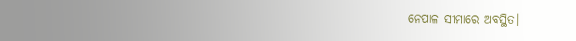ନେପାଳ ସୀମାରେ ଅବସ୍ଥିତ।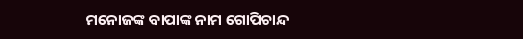ମନୋଜଙ୍କ ବାପାଙ୍କ ନାମ ଗୋପିଚାନ୍ଦ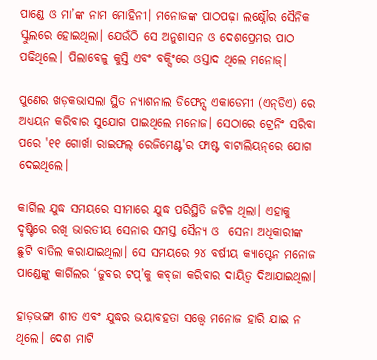ପାଣ୍ଡେ ଓ ମା’ଙ୍କ ନାମ ମୋହିନୀ। ମନୋଜଙ୍କ ପାଠପଢ଼ା ଲକ୍ଷ୍ନୌର ସୈନିକ ସ୍କୁଲରେ ହୋଇଥିଲା। ଯେଉଁଠି ସେ ଅନୁଶାସନ ଓ ଦେଶପ୍ରେମର ପାଠ ପଢିଥିଲେ। ପିଲାବେଳୁ କୁସ୍ତି ଏବଂ ବକ୍ସିଂରେ ଓସ୍ତାଦ ଥିଲେ ମନୋଜ୍‌।

ପୁଣେର ଖଡ଼କଭାସଲା ସ୍ଥିତ ନ୍ୟାଶନାଲ ଡିଫେନ୍ସ ଏକାଡେମୀ (ଏନ୍‌ଡିଏ) ରେ ଅଧ୍ୟୟନ କରିବାର ସୁଯୋଗ ପାଇଥିଲେ ମନୋଜ। ସେଠାରେ ଟ୍ରେନିଂ ସରିବା‍ ପରେ '୧୧ ଗୋର୍ଖା ରାଇଫଲ୍‌ ରେଜିମେଣ୍ଟ'ର ଫାଷ୍ଟ ବାଟାଲିୟନ୍‌ରେ ଯୋଗ ଦେଇଥିଲେ।

କାର୍ଗିଲ ଯୁଦ୍ଧ ସମୟରେ ସୀମାରେ ଯୁଦ୍ଧ ପରିସ୍ଥିତି ଜଟିଳ ଥିଲା। ଏହାକୁ ଦୃଷ୍ଟିରେ ରଖି ଭାରତୀୟ ସେନାର ସମସ୍ତ ସୈନ୍ୟ ଓ  ସେନା ଅଧିକାରୀଙ୍କ ଛୁଟି ବାତିଲ କରାଯାଇଥିଲା। ସେ ସମୟରେ ୨୪ ବର୍ଷୀୟ କ୍ୟାପ୍ଟେନ ମନୋଜ ପାଣ୍ଡେଙ୍କୁ କାର୍ଗିଲର ‘ଜୁବର ଟପ୍‌’କୁ କବ୍‌ଜା କରିବାର ଦାୟିତ୍ୱ ଦିଆଯାଇଥିଲା।

ହାଡ଼ଭଙ୍ଗା ଶୀତ ଏବଂ ଯୁଦ୍ଧର ଭୟାବହତା ସତ୍ତ୍ୱେ ମନୋଜ ହାରି ଯାଇ ନ ଥିଲେ। ଦେଶ ମାଟି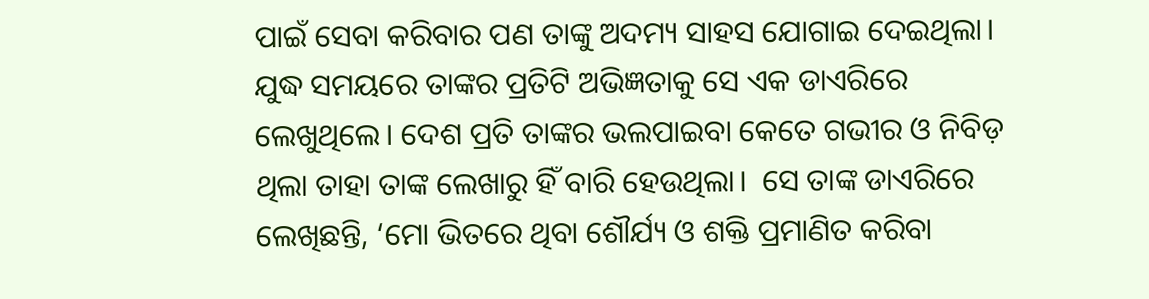ପାଇଁ ସେବା କରିବାର ପଣ ତାଙ୍କୁ ଅଦମ୍ୟ ସାହସ ଯୋଗାଇ ଦେଇଥିଲା। ଯୁଦ୍ଧ ସମୟରେ ତାଙ୍କର ପ୍ରତିଟି ଅଭିଜ୍ଞତାକୁ ସେ ଏକ ଡାଏରିରେ ଲେଖୁଥିଲେ। ଦେଶ ପ୍ରତି ତାଙ୍କର ଭଲପାଇବା କେତେ ଗଭୀର ଓ ନିବିଡ଼ ଥିଲା ତାହା ତାଙ୍କ ଲେଖାରୁ ହିଁ ବାରି ହେଉଥିଲା।  ସେ ତାଙ୍କ ଡାଏରିରେ ଲେଖିଛନ୍ତି, ‘ମୋ ଭିତରେ ଥିବା ଶୌର୍ଯ୍ୟ ଓ ଶକ୍ତି ପ୍ରମାଣିତ କରିବା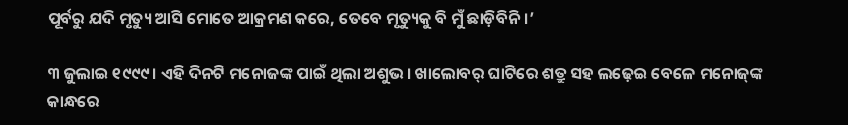ପୂର୍ବରୁ ଯଦି ମୃତ୍ୟୁ ଆସି ମୋତେ ଆକ୍ରମଣ କରେ, ତେବେ ମୃତ୍ୟୁକୁ ବି ମୁଁ ଛାଡ଼ିବିନି।’

୩ ଜୁଲାଇ ୧୯୯୯। ଏହି ଦିନଟି ମନୋଜଙ୍କ ପାଇଁ ଥିଲା ଅଶୁଭ। ଖାଲୋବର୍‌ ଘାଟିରେ ଶତ୍ରୁ ସହ ଲଢ଼େଇ ବେଳେ ମନୋଜ୍‌ଙ୍କ କାନ୍ଧରେ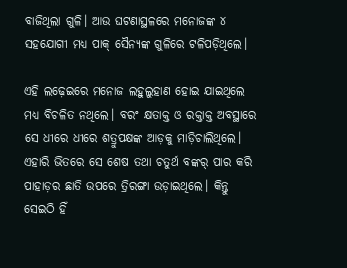ବାଜିଥିଲା ଗୁଳି। ଆଉ ଘଟଣାସ୍ଥଳରେ ମନୋଜଙ୍କ ୪ ସହଯୋଗୀ ମଧ୍ୟ ପାକ୍‌ ସୈନ୍ୟଙ୍କ ଗୁଳିରେ ଟଳିପଡ଼ିଥିଲେ।

ଏହି ଲଢ଼େଇରେ ମନୋଜ ଲହୁଲୁହାଣ ହୋଇ ଯାଇଥିଲେ ମଧ୍ୟ ବିଚଳିତ ନଥିଲେ। ବରଂ କ୍ଷତାକ୍ତ ଓ ରକ୍ତାକ୍ତ ଅବସ୍ଥାରେ ସେ ଧୀରେ ଧୀରେ ଶତ୍ରୁପକ୍ଷଙ୍କ ଆଡ଼କୁ ମାଡ଼ିଚାଲିଥିଲେ। ଏହାରି ଭିତରେ ସେ ଶେଷ ତଥା ଚତୁର୍ଥ ବଙ୍କର୍ ପାର କରି ପାହାଡ଼ର ଛାତି ଉପରେ ତ୍ରିରଙ୍ଗା ଉଡ଼ାଇଥିଲେ। କିନ୍ତୁ ସେଇଠି ହିଁ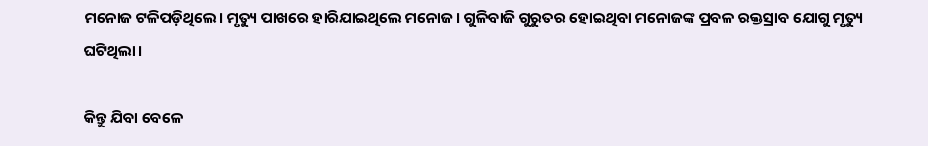ମନୋଜ ଟଳିପଡ଼ିଥିଲେ। ମୃତ୍ୟୁ ପାଖରେ ହାରିଯାଇଥିଲେ ମନୋଜ। ଗୁଳିବାଜି ଗୁରୁତର ହୋଇଥିବା ମନୋଜଙ୍କ ପ୍ରବଳ ରକ୍ତସ୍ରାବ ଯୋଗୁ ମୃତ୍ୟୁ ଘଟିଥିଲା।

କିନ୍ତୁ ଯିବା ବେଳେ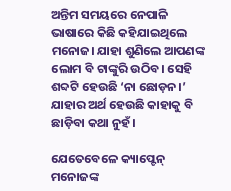ଅନ୍ତିମ ସମୟରେ ନେପାଳି ଭାଷାରେ କିଛି କହିଯାଇଥିଲେ ମନୋଜ। ଯାହା ଶୁଣିଲେ ଆପଣଙ୍କ ଲୋମ ବି ଟାଙ୍କୁରି ଉଠିବ। ସେହି ଶବ୍ଦଟି ହେଉଛି ‘ନା ଛୋଡ଼ନ।’ ଯାହାର ଅର୍ଥ ହେଉଛି କାହାକୁ ବି ଛାଡ଼ିବା କଥା ନୁହଁ।

ଯେତେବେଳେ କ୍ୟାପ୍ଟେନ୍‌ ମନୋଜଙ୍କ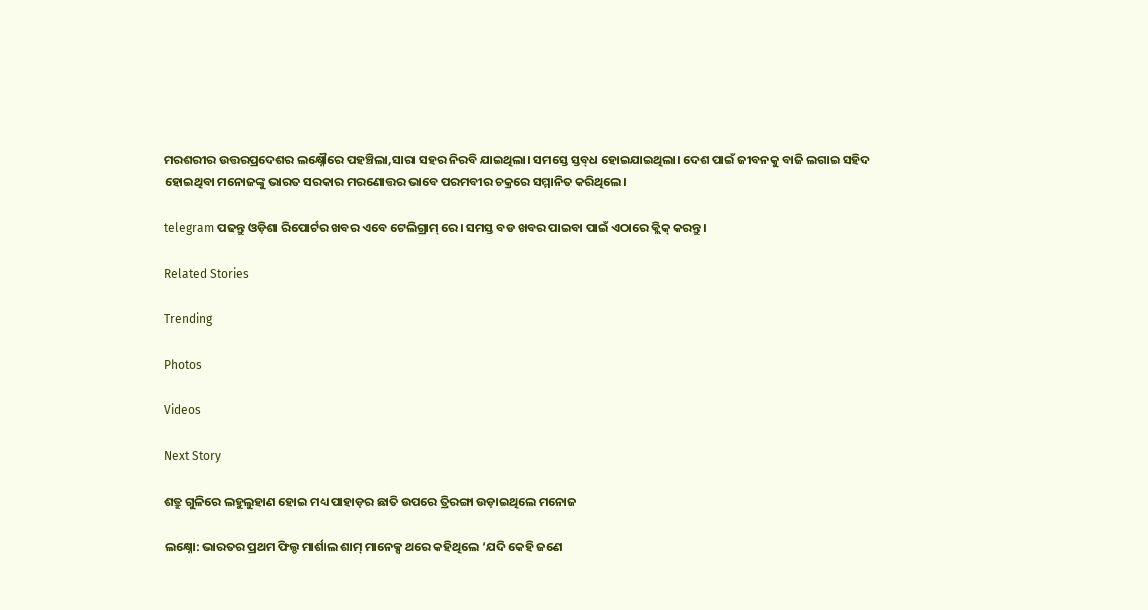ମରଶରୀର ଉତ୍ତରପ୍ରଦେଶର ଲକ୍ଷ୍ନୌରେ ପହଞ୍ଚିଲା,ସାରା ସହର ନିରବି ଯାଇଥିଲା। ସମସ୍ତେ ସ୍ତବ୍‌ଧ ହୋଇଯାଇଥିଲା। ଦେଶ ପାଇଁ ଜୀବନକୁ ବାଜି ଲଗାଇ ସହିଦ ହୋଇଥିବା ମନୋଜଙ୍କୁ ଭାରତ ସରକାର ମରଣୋତ୍ତର ଭାବେ ପରମବୀର ଚକ୍ରରେ ସମ୍ମାନିତ କରିଥିଲେ।

telegram ପଢନ୍ତୁ ଓଡ଼ିଶା ରିପୋର୍ଟର ଖବର ଏବେ ଟେଲିଗ୍ରାମ୍ ରେ। ସମସ୍ତ ବଡ ଖବର ପାଇବା ପାଇଁ ଏଠାରେ କ୍ଲିକ୍ କରନ୍ତୁ।

Related Stories

Trending

Photos

Videos

Next Story

ଶତ୍ରୁ ଗୁଳିରେ ଲହୁଲୁହାଣ ହୋଇ ମଧ୍ୟ ପାହାଡ଼ର ଛାତି ଉପରେ ତ୍ରିରଙ୍ଗା ଉଡ଼ାଇଥିଲେ ମନୋଜ

ଲକ୍ଷ୍ନୋ: ଭାରତର ପ୍ରଥମ ଫିଲ୍ଡ ମାର୍ଶାଲ ଶାମ୍‌ ମାନେକ୍ସ ଥରେ କହିଥିଲେ ‘ଯଦି କେହି ଜଣେ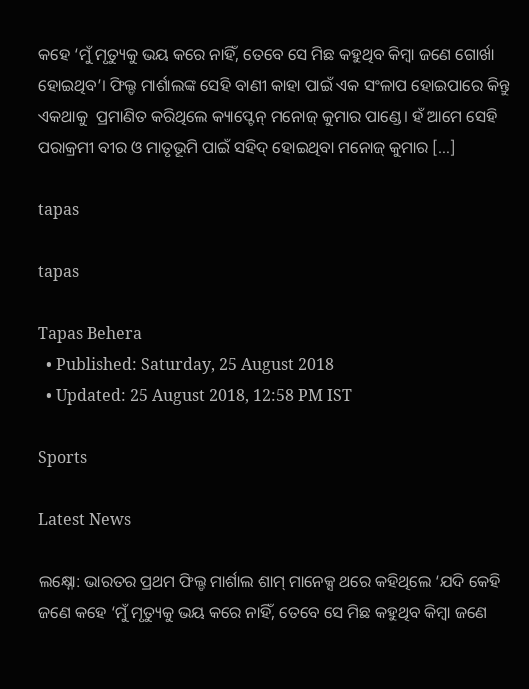କହେ ‘ମୁଁ ମୃତ୍ୟୁକୁ ଭୟ କରେ ନାହିଁ, ତେବେ ସେ ମିଛ କହୁଥିବ କିମ୍ବା ଜଣେ ଗୋର୍ଖା ହୋଇଥିବ’। ଫିଲ୍ଡ ମାର୍ଶାଲଙ୍କ ସେହି ବାଣୀ କାହା ପାଇଁ ଏକ ସଂଳାପ ହୋଇପାରେ କିନ୍ତୁ ଏକଥାକୁ  ପ୍ରମାଣିତ କରିଥିଲେ କ୍ୟାପ୍ଟେନ୍‌ ମନୋଜ୍‌ କୁମାର ପାଣ୍ଡେ। ହଁ ଆମେ ସେହି ପରାକ୍ରମୀ ବୀର ଓ ମାତୃଭୂମି ପାଇଁ ସହିଦ୍‌ ହୋଇଥିବା ମନୋଜ୍‌ କୁମାର […]

tapas

tapas

Tapas Behera
  • Published: Saturday, 25 August 2018
  • Updated: 25 August 2018, 12:58 PM IST

Sports

Latest News

ଲକ୍ଷ୍ନୋ: ଭାରତର ପ୍ରଥମ ଫିଲ୍ଡ ମାର୍ଶାଲ ଶାମ୍‌ ମାନେକ୍ସ ଥରେ କହିଥିଲେ ‘ଯଦି କେହି ଜଣେ କହେ ‘ମୁଁ ମୃତ୍ୟୁକୁ ଭୟ କରେ ନାହିଁ, ତେବେ ସେ ମିଛ କହୁଥିବ କିମ୍ବା ଜଣେ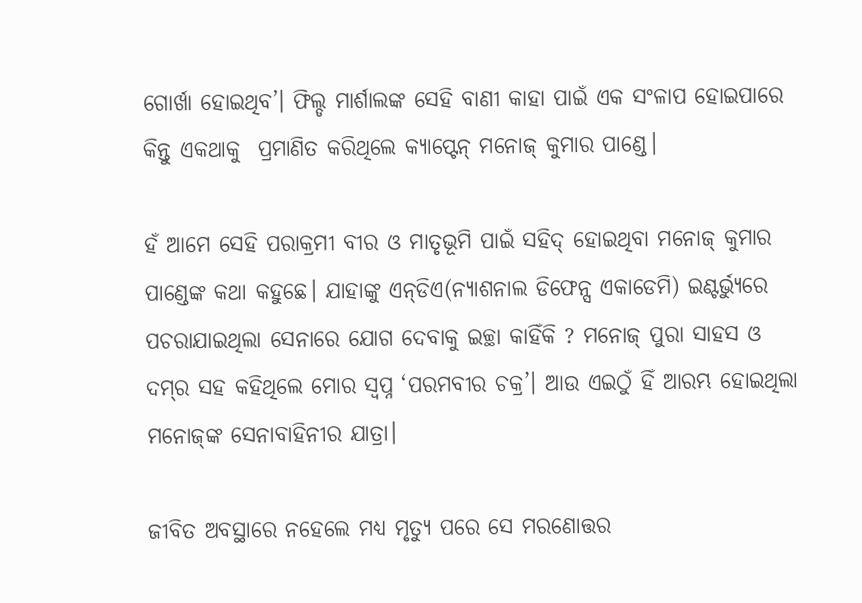ଗୋର୍ଖା ହୋଇଥିବ’। ଫିଲ୍ଡ ମାର୍ଶାଲଙ୍କ ସେହି ବାଣୀ କାହା ପାଇଁ ଏକ ସଂଳାପ ହୋଇପାରେ କିନ୍ତୁ ଏକଥାକୁ  ପ୍ରମାଣିତ କରିଥିଲେ କ୍ୟାପ୍ଟେନ୍‌ ମନୋଜ୍‌ କୁମାର ପାଣ୍ଡେ।

ହଁ ଆମେ ସେହି ପରାକ୍ରମୀ ବୀର ଓ ମାତୃଭୂମି ପାଇଁ ସହିଦ୍‌ ହୋଇଥିବା ମନୋଜ୍‌ କୁମାର ପାଣ୍ଡେଙ୍କ କଥା କହୁଛେ। ଯାହାଙ୍କୁ ଏନ୍‌ଡିଏ(ନ୍ୟାଶନାଲ ଡିଫେନ୍ସ ଏକାଡେମି) ଇଣ୍ଟର୍ଭ୍ୟୁରେ ପଚରାଯାଇଥିଲା ସେନାରେ ଯୋଗ ଦେବାକୁ ଇଚ୍ଛା କାହିଁକି ? ମନୋଜ୍‌ ପୁରା ସାହସ ଓ ଦମ୍‌ର ସହ କହିଥିଲେ ମୋର ସ୍ୱପ୍ନ ‘ପରମବୀର ଚକ୍ର’। ଆଉ ଏଇଠୁଁ ହିଁ ଆରମ୍ଭ ହୋଇଥିଲା ମନୋଜ୍‌ଙ୍କ ସେନାବାହିନୀର ଯାତ୍ରା।

ଜୀବିତ ଅବସ୍ଥାରେ ନହେଲେ ମଧ୍ୟ ମୃତ୍ୟୁ ପରେ ସେ ମରଣୋତ୍ତର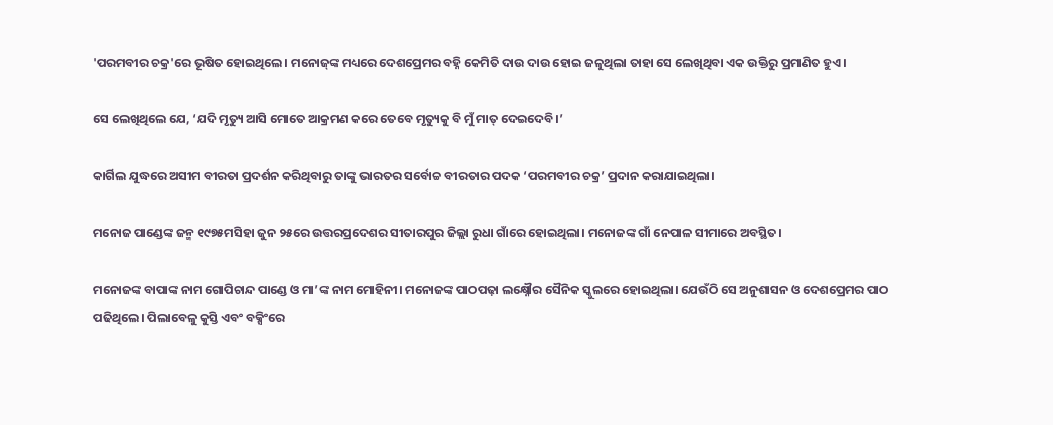'ପରମବୀର ଚକ୍ର'ରେ ଭୂଷିତ ହୋଇଥିଲେ। ମନୋଜ୍‌ଙ୍କ ମଧ୍ୟରେ ଦେଶପ୍ରେମର ବହ୍ନି କେମିତି ଦାଉ ଦାଉ ହୋଇ ଜଳୁଥିଲା ତାହା ସେ ଲେଖିଥିବା ଏକ ଉକ୍ତିରୁ ପ୍ରମାଣିତ ହୁଏ।

ସେ ଲେଖିଥିଲେ ଯେ, ‘ଯଦି ମୃତ୍ୟୁ ଆସି ମୋତେ ଆକ୍ରମଣ କରେ ତେବେ ମୃତ୍ୟୁକୁ ବି ମୁଁ ମାତ୍‌ ଦେଇଦେବି।’

କାର୍ଗିଲ ଯୁଦ୍ଧରେ ଅସୀମ ବୀରତା ପ୍ରଦର୍ଶନ କରିଥିବାରୁ ତାଙ୍କୁ ଭାରତର ସର୍ବୋଚ୍ଚ ବୀରତାର ପଦକ ‘ପରମବୀର ଚକ୍ର’ ପ୍ରଦାନ କରାଯାଇଥିଲା।

ମନୋଜ ପାଣ୍ଡେଙ୍କ ଜନ୍ମ ୧୯୭୫ମସିହା ଜୁନ ୨୫ରେ ଉତ୍ତରପ୍ରଦେଶର ସୀତାରପୁର ଜିଲ୍ଲା ରୁଧା ଗାଁରେ ହୋଇଥିଲା। ମନୋଜଙ୍କ ଗାଁ ନେପାଳ ସୀମାରେ ଅବସ୍ଥିତ।

ମନୋଜଙ୍କ ବାପାଙ୍କ ନାମ ଗୋପିଚାନ୍ଦ ପାଣ୍ଡେ ଓ ମା’ଙ୍କ ନାମ ମୋହିନୀ। ମନୋଜଙ୍କ ପାଠପଢ଼ା ଲକ୍ଷ୍ନୌର ସୈନିକ ସ୍କୁଲରେ ହୋଇଥିଲା। ଯେଉଁଠି ସେ ଅନୁଶାସନ ଓ ଦେଶପ୍ରେମର ପାଠ ପଢିଥିଲେ। ପିଲାବେଳୁ କୁସ୍ତି ଏବଂ ବକ୍ସିଂରେ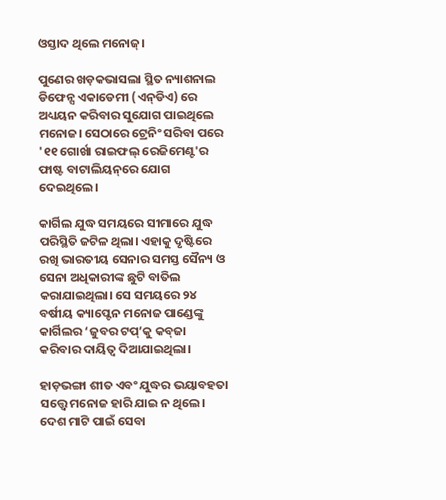ଓସ୍ତାଦ ଥିଲେ ମନୋଜ୍‌।

ପୁଣେର ଖଡ଼କଭାସଲା ସ୍ଥିତ ନ୍ୟାଶନାଲ ଡିଫେନ୍ସ ଏକାଡେମୀ (ଏନ୍‌ଡିଏ) ରେ ଅଧ୍ୟୟନ କରିବାର ସୁଯୋଗ ପାଇଥିଲେ ମନୋଜ। ସେଠାରେ ଟ୍ରେନିଂ ସରିବା‍ ପରେ '୧୧ ଗୋର୍ଖା ରାଇଫଲ୍‌ ରେଜିମେଣ୍ଟ'ର ଫାଷ୍ଟ ବାଟାଲିୟନ୍‌ରେ ଯୋଗ ଦେଇଥିଲେ।

କାର୍ଗିଲ ଯୁଦ୍ଧ ସମୟରେ ସୀମାରେ ଯୁଦ୍ଧ ପରିସ୍ଥିତି ଜଟିଳ ଥିଲା। ଏହାକୁ ଦୃଷ୍ଟିରେ ରଖି ଭାରତୀୟ ସେନାର ସମସ୍ତ ସୈନ୍ୟ ଓ  ସେନା ଅଧିକାରୀଙ୍କ ଛୁଟି ବାତିଲ କରାଯାଇଥିଲା। ସେ ସମୟରେ ୨୪ ବର୍ଷୀୟ କ୍ୟାପ୍ଟେନ ମନୋଜ ପାଣ୍ଡେଙ୍କୁ କାର୍ଗିଲର ‘ଜୁବର ଟପ୍‌’କୁ କବ୍‌ଜା କରିବାର ଦାୟିତ୍ୱ ଦିଆଯାଇଥିଲା।

ହାଡ଼ଭଙ୍ଗା ଶୀତ ଏବଂ ଯୁଦ୍ଧର ଭୟାବହତା ସତ୍ତ୍ୱେ ମନୋଜ ହାରି ଯାଇ ନ ଥିଲେ। ଦେଶ ମାଟି ପାଇଁ ସେବା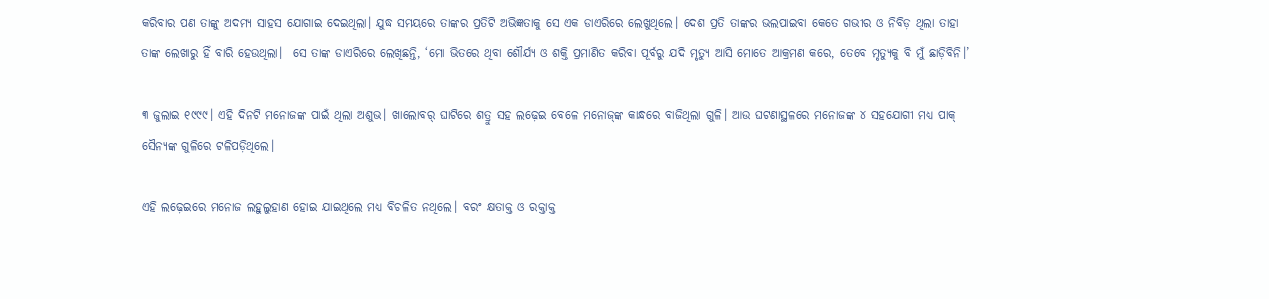କରିବାର ପଣ ତାଙ୍କୁ ଅଦମ୍ୟ ସାହସ ଯୋଗାଇ ଦେଇଥିଲା। ଯୁଦ୍ଧ ସମୟରେ ତାଙ୍କର ପ୍ରତିଟି ଅଭିଜ୍ଞତାକୁ ସେ ଏକ ଡାଏରିରେ ଲେଖୁଥିଲେ। ଦେଶ ପ୍ରତି ତାଙ୍କର ଭଲପାଇବା କେତେ ଗଭୀର ଓ ନିବିଡ଼ ଥିଲା ତାହା ତାଙ୍କ ଲେଖାରୁ ହିଁ ବାରି ହେଉଥିଲା।  ସେ ତାଙ୍କ ଡାଏରିରେ ଲେଖିଛନ୍ତି, ‘ମୋ ଭିତରେ ଥିବା ଶୌର୍ଯ୍ୟ ଓ ଶକ୍ତି ପ୍ରମାଣିତ କରିବା ପୂର୍ବରୁ ଯଦି ମୃତ୍ୟୁ ଆସି ମୋତେ ଆକ୍ରମଣ କରେ, ତେବେ ମୃତ୍ୟୁକୁ ବି ମୁଁ ଛାଡ଼ିବିନି।’

୩ ଜୁଲାଇ ୧୯୯୯। ଏହି ଦିନଟି ମନୋଜଙ୍କ ପାଇଁ ଥିଲା ଅଶୁଭ। ଖାଲୋବର୍‌ ଘାଟିରେ ଶତ୍ରୁ ସହ ଲଢ଼େଇ ବେଳେ ମନୋଜ୍‌ଙ୍କ କାନ୍ଧରେ ବାଜିଥିଲା ଗୁଳି। ଆଉ ଘଟଣାସ୍ଥଳରେ ମନୋଜଙ୍କ ୪ ସହଯୋଗୀ ମଧ୍ୟ ପାକ୍‌ ସୈନ୍ୟଙ୍କ ଗୁଳିରେ ଟଳିପଡ଼ିଥିଲେ।

ଏହି ଲଢ଼େଇରେ ମନୋଜ ଲହୁଲୁହାଣ ହୋଇ ଯାଇଥିଲେ ମଧ୍ୟ ବିଚଳିତ ନଥିଲେ। ବରଂ କ୍ଷତାକ୍ତ ଓ ରକ୍ତାକ୍ତ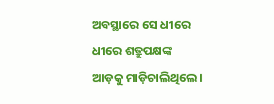ଅବସ୍ଥାରେ ସେ ଧୀରେ ଧୀରେ ଶତ୍ରୁପକ୍ଷଙ୍କ ଆଡ଼କୁ ମାଡ଼ିଚାଲିଥିଲେ।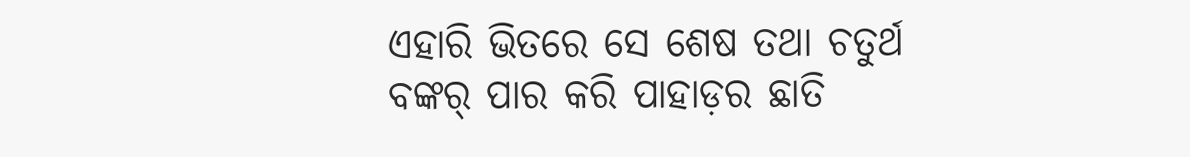ଏହାରି ଭିତରେ ସେ ଶେଷ ତଥା ଚତୁର୍ଥ ବଙ୍କର୍ ପାର କରି ପାହାଡ଼ର ଛାତି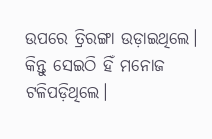ଉପରେ ତ୍ରିରଙ୍ଗା ଉଡ଼ାଇଥିଲେ। କିନ୍ତୁ ସେଇଠି ହିଁ ମନୋଜ ଟଳିପଡ଼ିଥିଲେ।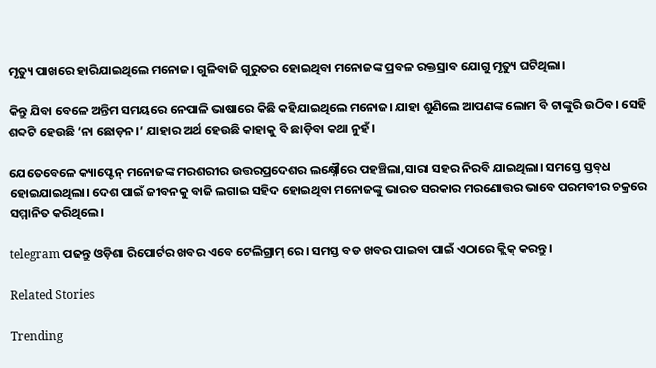ମୃତ୍ୟୁ ପାଖରେ ହାରିଯାଇଥିଲେ ମନୋଜ। ଗୁଳିବାଜି ଗୁରୁତର ହୋଇଥିବା ମନୋଜଙ୍କ ପ୍ରବଳ ରକ୍ତସ୍ରାବ ଯୋଗୁ ମୃତ୍ୟୁ ଘଟିଥିଲା।

କିନ୍ତୁ ଯିବା ବେଳେ ଅନ୍ତିମ ସମୟରେ ନେପାଳି ଭାଷାରେ କିଛି କହିଯାଇଥିଲେ ମନୋଜ। ଯାହା ଶୁଣିଲେ ଆପଣଙ୍କ ଲୋମ ବି ଟାଙ୍କୁରି ଉଠିବ। ସେହି ଶବ୍ଦଟି ହେଉଛି ‘ନା ଛୋଡ଼ନ।’ ଯାହାର ଅର୍ଥ ହେଉଛି କାହାକୁ ବି ଛାଡ଼ିବା କଥା ନୁହଁ।

ଯେତେବେଳେ କ୍ୟାପ୍ଟେନ୍‌ ମନୋଜଙ୍କ ମରଶରୀର ଉତ୍ତରପ୍ରଦେଶର ଲକ୍ଷ୍ନୌରେ ପହଞ୍ଚିଲା,ସାରା ସହର ନିରବି ଯାଇଥିଲା। ସମସ୍ତେ ସ୍ତବ୍‌ଧ ହୋଇଯାଇଥିଲା। ଦେଶ ପାଇଁ ଜୀବନକୁ ବାଜି ଲଗାଇ ସହିଦ ହୋଇଥିବା ମନୋଜଙ୍କୁ ଭାରତ ସରକାର ମରଣୋତ୍ତର ଭାବେ ପରମବୀର ଚକ୍ରରେ ସମ୍ମାନିତ କରିଥିଲେ।

telegram ପଢନ୍ତୁ ଓଡ଼ିଶା ରିପୋର୍ଟର ଖବର ଏବେ ଟେଲିଗ୍ରାମ୍ ରେ। ସମସ୍ତ ବଡ ଖବର ପାଇବା ପାଇଁ ଏଠାରେ କ୍ଲିକ୍ କରନ୍ତୁ।

Related Stories

Trending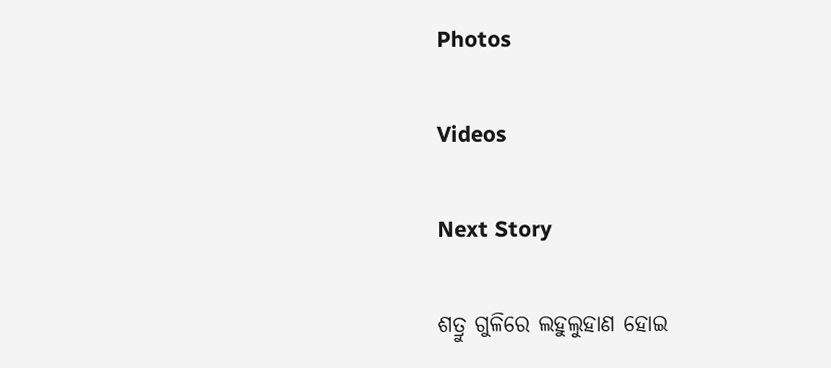Photos

Videos

Next Story

ଶତ୍ରୁ ଗୁଳିରେ ଲହୁଲୁହାଣ ହୋଇ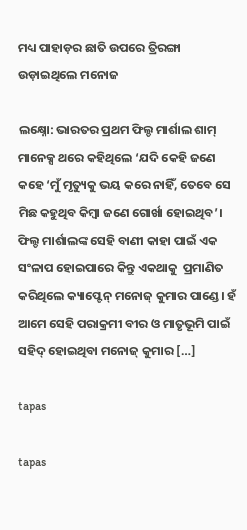ମଧ୍ୟ ପାହାଡ଼ର ଛାତି ଉପରେ ତ୍ରିରଙ୍ଗା ଉଡ଼ାଇଥିଲେ ମନୋଜ

ଲକ୍ଷ୍ନୋ: ଭାରତର ପ୍ରଥମ ଫିଲ୍ଡ ମାର୍ଶାଲ ଶାମ୍‌ ମାନେକ୍ସ ଥରେ କହିଥିଲେ ‘ଯଦି କେହି ଜଣେ କହେ ‘ମୁଁ ମୃତ୍ୟୁକୁ ଭୟ କରେ ନାହିଁ, ତେବେ ସେ ମିଛ କହୁଥିବ କିମ୍ବା ଜଣେ ଗୋର୍ଖା ହୋଇଥିବ’। ଫିଲ୍ଡ ମାର୍ଶାଲଙ୍କ ସେହି ବାଣୀ କାହା ପାଇଁ ଏକ ସଂଳାପ ହୋଇପାରେ କିନ୍ତୁ ଏକଥାକୁ  ପ୍ରମାଣିତ କରିଥିଲେ କ୍ୟାପ୍ଟେନ୍‌ ମନୋଜ୍‌ କୁମାର ପାଣ୍ଡେ। ହଁ ଆମେ ସେହି ପରାକ୍ରମୀ ବୀର ଓ ମାତୃଭୂମି ପାଇଁ ସହିଦ୍‌ ହୋଇଥିବା ମନୋଜ୍‌ କୁମାର […]

tapas

tapas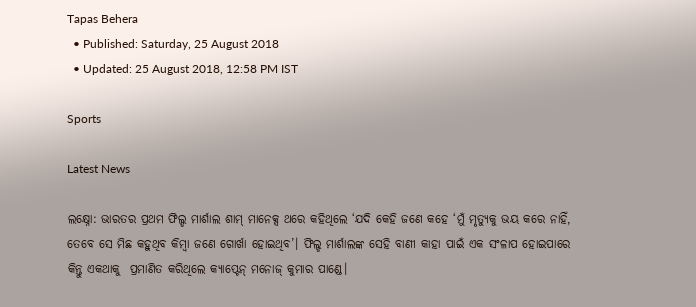Tapas Behera
  • Published: Saturday, 25 August 2018
  • Updated: 25 August 2018, 12:58 PM IST

Sports

Latest News

ଲକ୍ଷ୍ନୋ: ଭାରତର ପ୍ରଥମ ଫିଲ୍ଡ ମାର୍ଶାଲ ଶାମ୍‌ ମାନେକ୍ସ ଥରେ କହିଥିଲେ ‘ଯଦି କେହି ଜଣେ କହେ ‘ମୁଁ ମୃତ୍ୟୁକୁ ଭୟ କରେ ନାହିଁ, ତେବେ ସେ ମିଛ କହୁଥିବ କିମ୍ବା ଜଣେ ଗୋର୍ଖା ହୋଇଥିବ’। ଫିଲ୍ଡ ମାର୍ଶାଲଙ୍କ ସେହି ବାଣୀ କାହା ପାଇଁ ଏକ ସଂଳାପ ହୋଇପାରେ କିନ୍ତୁ ଏକଥାକୁ  ପ୍ରମାଣିତ କରିଥିଲେ କ୍ୟାପ୍ଟେନ୍‌ ମନୋଜ୍‌ କୁମାର ପାଣ୍ଡେ।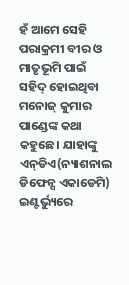ହଁ ଆମେ ସେହି ପରାକ୍ରମୀ ବୀର ଓ ମାତୃଭୂମି ପାଇଁ ସହିଦ୍‌ ହୋଇଥିବା ମନୋଜ୍‌ କୁମାର ପାଣ୍ଡେଙ୍କ କଥା କହୁଛେ। ଯାହାଙ୍କୁ ଏନ୍‌ଡିଏ(ନ୍ୟାଶନାଲ ଡିଫେନ୍ସ ଏକାଡେମି) ଇଣ୍ଟର୍ଭ୍ୟୁରେ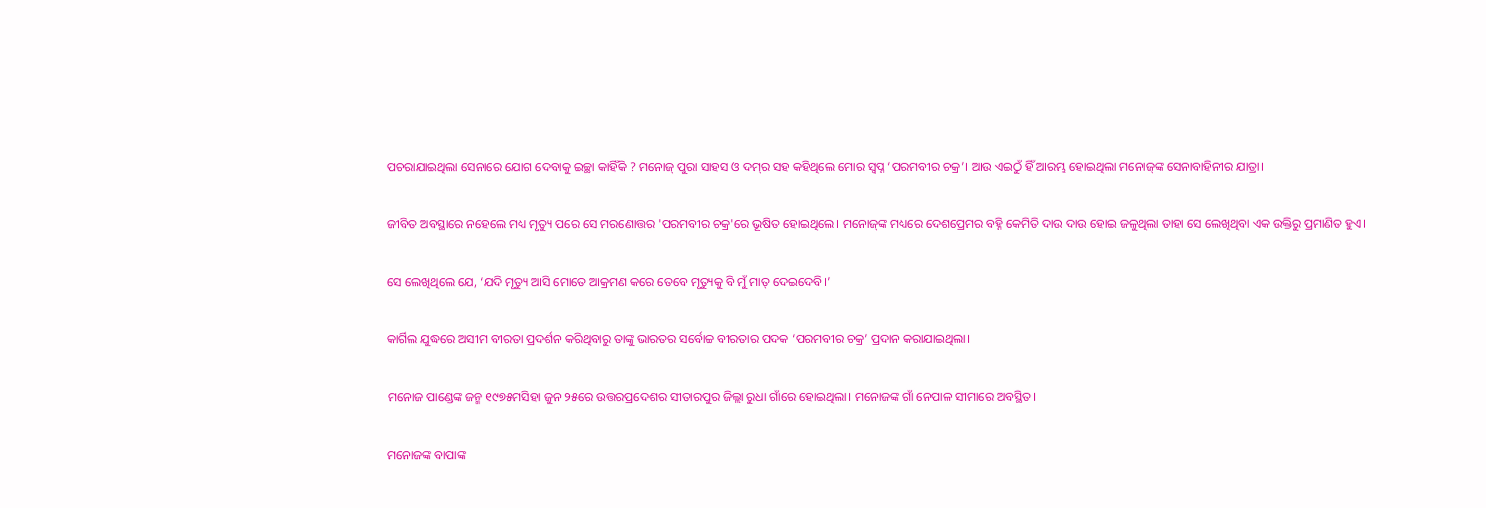ପଚରାଯାଇଥିଲା ସେନାରେ ଯୋଗ ଦେବାକୁ ଇଚ୍ଛା କାହିଁକି ? ମନୋଜ୍‌ ପୁରା ସାହସ ଓ ଦମ୍‌ର ସହ କହିଥିଲେ ମୋର ସ୍ୱପ୍ନ ‘ପରମବୀର ଚକ୍ର’। ଆଉ ଏଇଠୁଁ ହିଁ ଆରମ୍ଭ ହୋଇଥିଲା ମନୋଜ୍‌ଙ୍କ ସେନାବାହିନୀର ଯାତ୍ରା।

ଜୀବିତ ଅବସ୍ଥାରେ ନହେଲେ ମଧ୍ୟ ମୃତ୍ୟୁ ପରେ ସେ ମରଣୋତ୍ତର 'ପରମବୀର ଚକ୍ର'ରେ ଭୂଷିତ ହୋଇଥିଲେ। ମନୋଜ୍‌ଙ୍କ ମଧ୍ୟରେ ଦେଶପ୍ରେମର ବହ୍ନି କେମିତି ଦାଉ ଦାଉ ହୋଇ ଜଳୁଥିଲା ତାହା ସେ ଲେଖିଥିବା ଏକ ଉକ୍ତିରୁ ପ୍ରମାଣିତ ହୁଏ।

ସେ ଲେଖିଥିଲେ ଯେ, ‘ଯଦି ମୃତ୍ୟୁ ଆସି ମୋତେ ଆକ୍ରମଣ କରେ ତେବେ ମୃତ୍ୟୁକୁ ବି ମୁଁ ମାତ୍‌ ଦେଇଦେବି।’

କାର୍ଗିଲ ଯୁଦ୍ଧରେ ଅସୀମ ବୀରତା ପ୍ରଦର୍ଶନ କରିଥିବାରୁ ତାଙ୍କୁ ଭାରତର ସର୍ବୋଚ୍ଚ ବୀରତାର ପଦକ ‘ପରମବୀର ଚକ୍ର’ ପ୍ରଦାନ କରାଯାଇଥିଲା।

ମନୋଜ ପାଣ୍ଡେଙ୍କ ଜନ୍ମ ୧୯୭୫ମସିହା ଜୁନ ୨୫ରେ ଉତ୍ତରପ୍ରଦେଶର ସୀତାରପୁର ଜିଲ୍ଲା ରୁଧା ଗାଁରେ ହୋଇଥିଲା। ମନୋଜଙ୍କ ଗାଁ ନେପାଳ ସୀମାରେ ଅବସ୍ଥିତ।

ମନୋଜଙ୍କ ବାପାଙ୍କ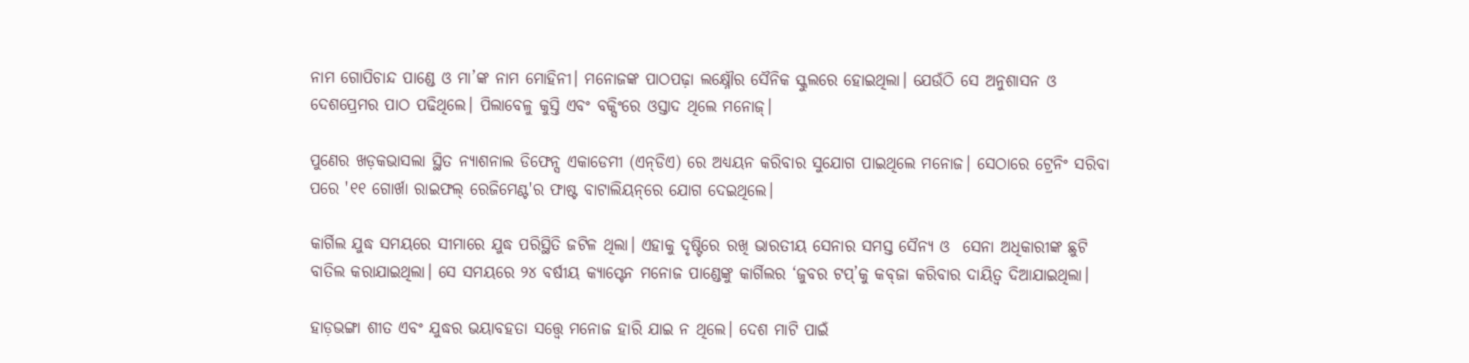ନାମ ଗୋପିଚାନ୍ଦ ପାଣ୍ଡେ ଓ ମା’ଙ୍କ ନାମ ମୋହିନୀ। ମନୋଜଙ୍କ ପାଠପଢ଼ା ଲକ୍ଷ୍ନୌର ସୈନିକ ସ୍କୁଲରେ ହୋଇଥିଲା। ଯେଉଁଠି ସେ ଅନୁଶାସନ ଓ ଦେଶପ୍ରେମର ପାଠ ପଢିଥିଲେ। ପିଲାବେଳୁ କୁସ୍ତି ଏବଂ ବକ୍ସିଂରେ ଓସ୍ତାଦ ଥିଲେ ମନୋଜ୍‌।

ପୁଣେର ଖଡ଼କଭାସଲା ସ୍ଥିତ ନ୍ୟାଶନାଲ ଡିଫେନ୍ସ ଏକାଡେମୀ (ଏନ୍‌ଡିଏ) ରେ ଅଧ୍ୟୟନ କରିବାର ସୁଯୋଗ ପାଇଥିଲେ ମନୋଜ। ସେଠାରେ ଟ୍ରେନିଂ ସରିବା‍ ପରେ '୧୧ ଗୋର୍ଖା ରାଇଫଲ୍‌ ରେଜିମେଣ୍ଟ'ର ଫାଷ୍ଟ ବାଟାଲିୟନ୍‌ରେ ଯୋଗ ଦେଇଥିଲେ।

କାର୍ଗିଲ ଯୁଦ୍ଧ ସମୟରେ ସୀମାରେ ଯୁଦ୍ଧ ପରିସ୍ଥିତି ଜଟିଳ ଥିଲା। ଏହାକୁ ଦୃଷ୍ଟିରେ ରଖି ଭାରତୀୟ ସେନାର ସମସ୍ତ ସୈନ୍ୟ ଓ  ସେନା ଅଧିକାରୀଙ୍କ ଛୁଟି ବାତିଲ କରାଯାଇଥିଲା। ସେ ସମୟରେ ୨୪ ବର୍ଷୀୟ କ୍ୟାପ୍ଟେନ ମନୋଜ ପାଣ୍ଡେଙ୍କୁ କାର୍ଗିଲର ‘ଜୁବର ଟପ୍‌’କୁ କବ୍‌ଜା କରିବାର ଦାୟିତ୍ୱ ଦିଆଯାଇଥିଲା।

ହାଡ଼ଭଙ୍ଗା ଶୀତ ଏବଂ ଯୁଦ୍ଧର ଭୟାବହତା ସତ୍ତ୍ୱେ ମନୋଜ ହାରି ଯାଇ ନ ଥିଲେ। ଦେଶ ମାଟି ପାଇଁ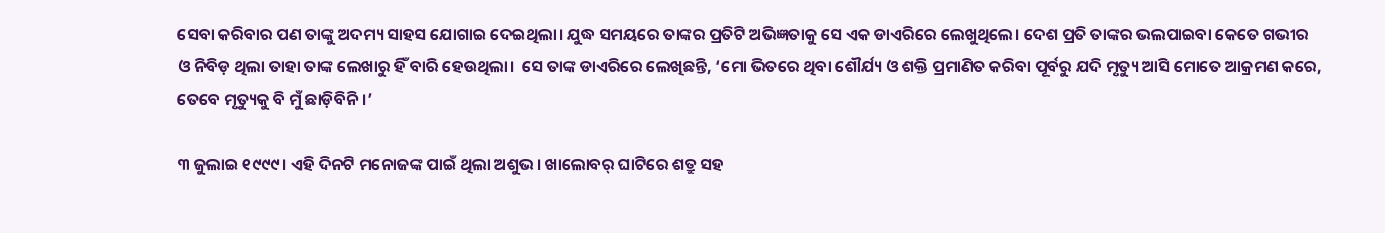ସେବା କରିବାର ପଣ ତାଙ୍କୁ ଅଦମ୍ୟ ସାହସ ଯୋଗାଇ ଦେଇଥିଲା। ଯୁଦ୍ଧ ସମୟରେ ତାଙ୍କର ପ୍ରତିଟି ଅଭିଜ୍ଞତାକୁ ସେ ଏକ ଡାଏରିରେ ଲେଖୁଥିଲେ। ଦେଶ ପ୍ରତି ତାଙ୍କର ଭଲପାଇବା କେତେ ଗଭୀର ଓ ନିବିଡ଼ ଥିଲା ତାହା ତାଙ୍କ ଲେଖାରୁ ହିଁ ବାରି ହେଉଥିଲା।  ସେ ତାଙ୍କ ଡାଏରିରେ ଲେଖିଛନ୍ତି, ‘ମୋ ଭିତରେ ଥିବା ଶୌର୍ଯ୍ୟ ଓ ଶକ୍ତି ପ୍ରମାଣିତ କରିବା ପୂର୍ବରୁ ଯଦି ମୃତ୍ୟୁ ଆସି ମୋତେ ଆକ୍ରମଣ କରେ, ତେବେ ମୃତ୍ୟୁକୁ ବି ମୁଁ ଛାଡ଼ିବିନି।’

୩ ଜୁଲାଇ ୧୯୯୯। ଏହି ଦିନଟି ମନୋଜଙ୍କ ପାଇଁ ଥିଲା ଅଶୁଭ। ଖାଲୋବର୍‌ ଘାଟିରେ ଶତ୍ରୁ ସହ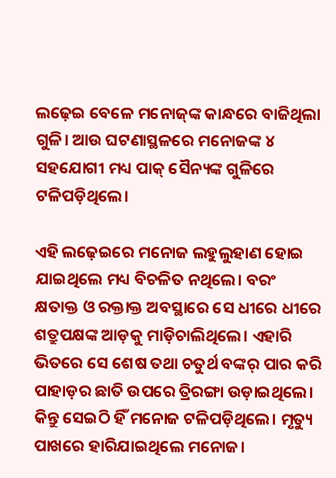ଲଢ଼େଇ ବେଳେ ମନୋଜ୍‌ଙ୍କ କାନ୍ଧରେ ବାଜିଥିଲା ଗୁଳି। ଆଉ ଘଟଣାସ୍ଥଳରେ ମନୋଜଙ୍କ ୪ ସହଯୋଗୀ ମଧ୍ୟ ପାକ୍‌ ସୈନ୍ୟଙ୍କ ଗୁଳିରେ ଟଳିପଡ଼ିଥିଲେ।

ଏହି ଲଢ଼େଇରେ ମନୋଜ ଲହୁଲୁହାଣ ହୋଇ ଯାଇଥିଲେ ମଧ୍ୟ ବିଚଳିତ ନଥିଲେ। ବରଂ କ୍ଷତାକ୍ତ ଓ ରକ୍ତାକ୍ତ ଅବସ୍ଥାରେ ସେ ଧୀରେ ଧୀରେ ଶତ୍ରୁପକ୍ଷଙ୍କ ଆଡ଼କୁ ମାଡ଼ିଚାଲିଥିଲେ। ଏହାରି ଭିତରେ ସେ ଶେଷ ତଥା ଚତୁର୍ଥ ବଙ୍କର୍ ପାର କରି ପାହାଡ଼ର ଛାତି ଉପରେ ତ୍ରିରଙ୍ଗା ଉଡ଼ାଇଥିଲେ। କିନ୍ତୁ ସେଇଠି ହିଁ ମନୋଜ ଟଳିପଡ଼ିଥିଲେ। ମୃତ୍ୟୁ ପାଖରେ ହାରିଯାଇଥିଲେ ମନୋଜ।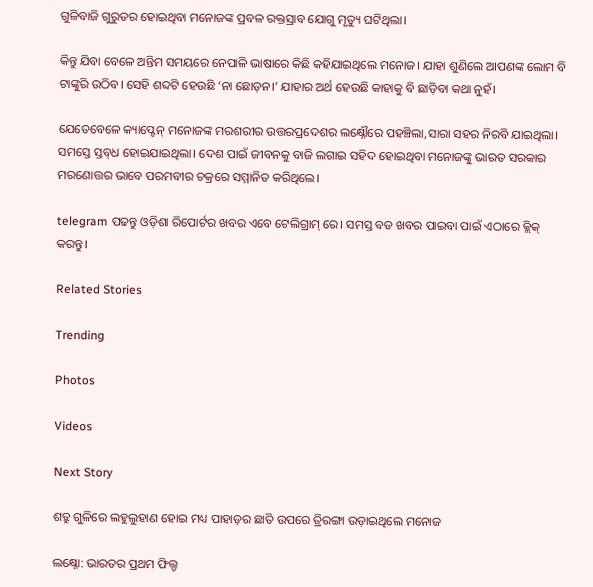ଗୁଳିବାଜି ଗୁରୁତର ହୋଇଥିବା ମନୋଜଙ୍କ ପ୍ରବଳ ରକ୍ତସ୍ରାବ ଯୋଗୁ ମୃତ୍ୟୁ ଘଟିଥିଲା।

କିନ୍ତୁ ଯିବା ବେଳେ ଅନ୍ତିମ ସମୟରେ ନେପାଳି ଭାଷାରେ କିଛି କହିଯାଇଥିଲେ ମନୋଜ। ଯାହା ଶୁଣିଲେ ଆପଣଙ୍କ ଲୋମ ବି ଟାଙ୍କୁରି ଉଠିବ। ସେହି ଶବ୍ଦଟି ହେଉଛି ‘ନା ଛୋଡ଼ନ।’ ଯାହାର ଅର୍ଥ ହେଉଛି କାହାକୁ ବି ଛାଡ଼ିବା କଥା ନୁହଁ।

ଯେତେବେଳେ କ୍ୟାପ୍ଟେନ୍‌ ମନୋଜଙ୍କ ମରଶରୀର ଉତ୍ତରପ୍ରଦେଶର ଲକ୍ଷ୍ନୌରେ ପହଞ୍ଚିଲା,ସାରା ସହର ନିରବି ଯାଇଥିଲା। ସମସ୍ତେ ସ୍ତବ୍‌ଧ ହୋଇଯାଇଥିଲା। ଦେଶ ପାଇଁ ଜୀବନକୁ ବାଜି ଲଗାଇ ସହିଦ ହୋଇଥିବା ମନୋଜଙ୍କୁ ଭାରତ ସରକାର ମରଣୋତ୍ତର ଭାବେ ପରମବୀର ଚକ୍ରରେ ସମ୍ମାନିତ କରିଥିଲେ।

telegram ପଢନ୍ତୁ ଓଡ଼ିଶା ରିପୋର୍ଟର ଖବର ଏବେ ଟେଲିଗ୍ରାମ୍ ରେ। ସମସ୍ତ ବଡ ଖବର ପାଇବା ପାଇଁ ଏଠାରେ କ୍ଲିକ୍ କରନ୍ତୁ।

Related Stories

Trending

Photos

Videos

Next Story

ଶତ୍ରୁ ଗୁଳିରେ ଲହୁଲୁହାଣ ହୋଇ ମଧ୍ୟ ପାହାଡ଼ର ଛାତି ଉପରେ ତ୍ରିରଙ୍ଗା ଉଡ଼ାଇଥିଲେ ମନୋଜ

ଲକ୍ଷ୍ନୋ: ଭାରତର ପ୍ରଥମ ଫିଲ୍ଡ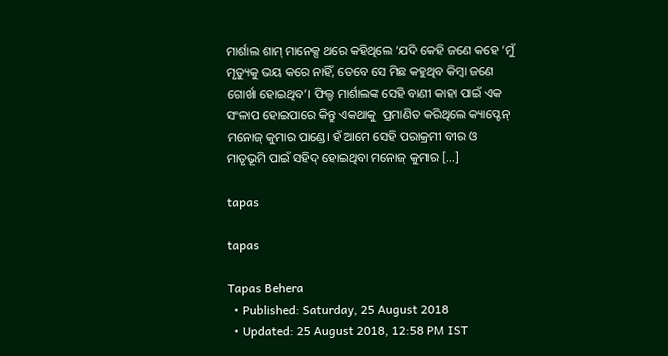ମାର୍ଶାଲ ଶାମ୍‌ ମାନେକ୍ସ ଥରେ କହିଥିଲେ ‘ଯଦି କେହି ଜଣେ କହେ ‘ମୁଁ ମୃତ୍ୟୁକୁ ଭୟ କରେ ନାହିଁ, ତେବେ ସେ ମିଛ କହୁଥିବ କିମ୍ବା ଜଣେ ଗୋର୍ଖା ହୋଇଥିବ’। ଫିଲ୍ଡ ମାର୍ଶାଲଙ୍କ ସେହି ବାଣୀ କାହା ପାଇଁ ଏକ ସଂଳାପ ହୋଇପାରେ କିନ୍ତୁ ଏକଥାକୁ  ପ୍ରମାଣିତ କରିଥିଲେ କ୍ୟାପ୍ଟେନ୍‌ ମନୋଜ୍‌ କୁମାର ପାଣ୍ଡେ। ହଁ ଆମେ ସେହି ପରାକ୍ରମୀ ବୀର ଓ ମାତୃଭୂମି ପାଇଁ ସହିଦ୍‌ ହୋଇଥିବା ମନୋଜ୍‌ କୁମାର […]

tapas

tapas

Tapas Behera
  • Published: Saturday, 25 August 2018
  • Updated: 25 August 2018, 12:58 PM IST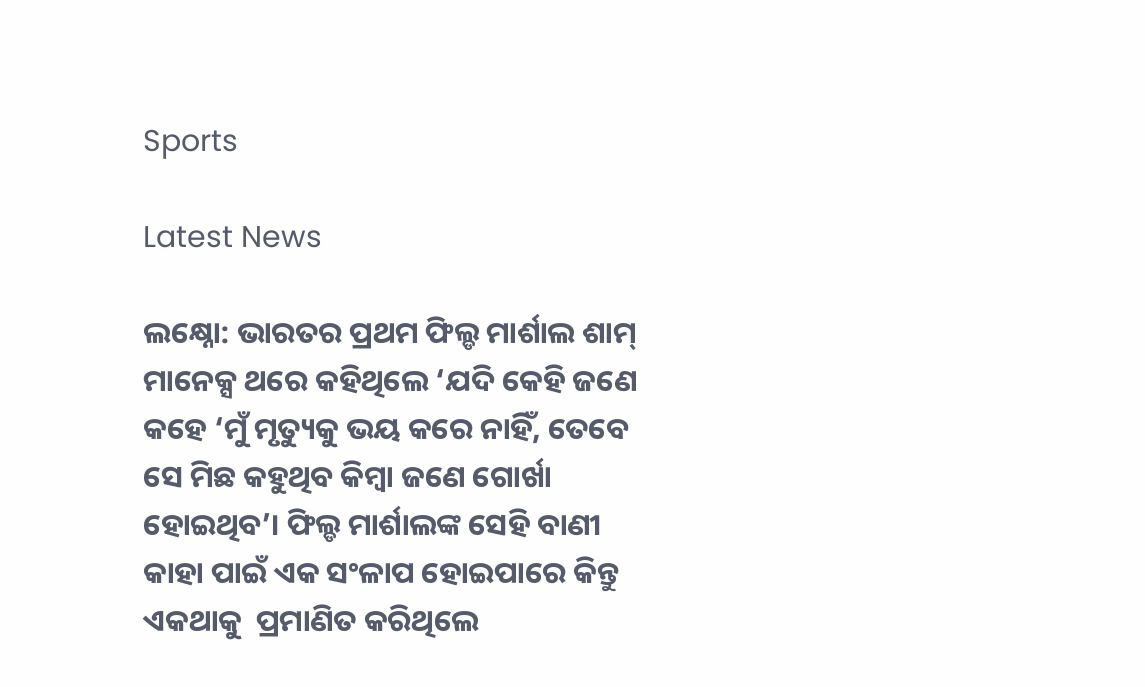Sports

Latest News

ଲକ୍ଷ୍ନୋ: ଭାରତର ପ୍ରଥମ ଫିଲ୍ଡ ମାର୍ଶାଲ ଶାମ୍‌ ମାନେକ୍ସ ଥରେ କହିଥିଲେ ‘ଯଦି କେହି ଜଣେ କହେ ‘ମୁଁ ମୃତ୍ୟୁକୁ ଭୟ କରେ ନାହିଁ, ତେବେ ସେ ମିଛ କହୁଥିବ କିମ୍ବା ଜଣେ ଗୋର୍ଖା ହୋଇଥିବ’। ଫିଲ୍ଡ ମାର୍ଶାଲଙ୍କ ସେହି ବାଣୀ କାହା ପାଇଁ ଏକ ସଂଳାପ ହୋଇପାରେ କିନ୍ତୁ ଏକଥାକୁ  ପ୍ରମାଣିତ କରିଥିଲେ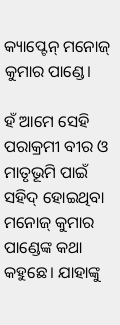କ୍ୟାପ୍ଟେନ୍‌ ମନୋଜ୍‌ କୁମାର ପାଣ୍ଡେ।

ହଁ ଆମେ ସେହି ପରାକ୍ରମୀ ବୀର ଓ ମାତୃଭୂମି ପାଇଁ ସହିଦ୍‌ ହୋଇଥିବା ମନୋଜ୍‌ କୁମାର ପାଣ୍ଡେଙ୍କ କଥା କହୁଛେ। ଯାହାଙ୍କୁ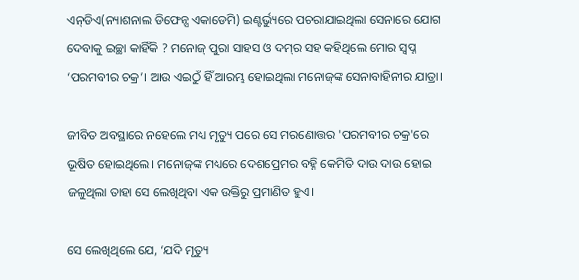ଏନ୍‌ଡିଏ(ନ୍ୟାଶନାଲ ଡିଫେନ୍ସ ଏକାଡେମି) ଇଣ୍ଟର୍ଭ୍ୟୁରେ ପଚରାଯାଇଥିଲା ସେନାରେ ଯୋଗ ଦେବାକୁ ଇଚ୍ଛା କାହିଁକି ? ମନୋଜ୍‌ ପୁରା ସାହସ ଓ ଦମ୍‌ର ସହ କହିଥିଲେ ମୋର ସ୍ୱପ୍ନ ‘ପରମବୀର ଚକ୍ର’। ଆଉ ଏଇଠୁଁ ହିଁ ଆରମ୍ଭ ହୋଇଥିଲା ମନୋଜ୍‌ଙ୍କ ସେନାବାହିନୀର ଯାତ୍ରା।

ଜୀବିତ ଅବସ୍ଥାରେ ନହେଲେ ମଧ୍ୟ ମୃତ୍ୟୁ ପରେ ସେ ମରଣୋତ୍ତର 'ପରମବୀର ଚକ୍ର'ରେ ଭୂଷିତ ହୋଇଥିଲେ। ମନୋଜ୍‌ଙ୍କ ମଧ୍ୟରେ ଦେଶପ୍ରେମର ବହ୍ନି କେମିତି ଦାଉ ଦାଉ ହୋଇ ଜଳୁଥିଲା ତାହା ସେ ଲେଖିଥିବା ଏକ ଉକ୍ତିରୁ ପ୍ରମାଣିତ ହୁଏ।

ସେ ଲେଖିଥିଲେ ଯେ, ‘ଯଦି ମୃତ୍ୟୁ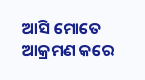ଆସି ମୋତେ ଆକ୍ରମଣ କରେ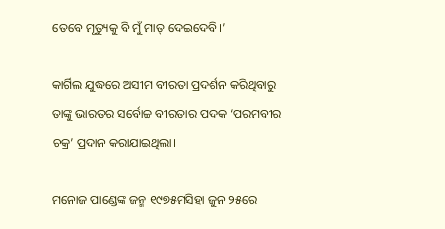ତେବେ ମୃତ୍ୟୁକୁ ବି ମୁଁ ମାତ୍‌ ଦେଇଦେବି।’

କାର୍ଗିଲ ଯୁଦ୍ଧରେ ଅସୀମ ବୀରତା ପ୍ରଦର୍ଶନ କରିଥିବାରୁ ତାଙ୍କୁ ଭାରତର ସର୍ବୋଚ୍ଚ ବୀରତାର ପଦକ ‘ପରମବୀର ଚକ୍ର’ ପ୍ରଦାନ କରାଯାଇଥିଲା।

ମନୋଜ ପାଣ୍ଡେଙ୍କ ଜନ୍ମ ୧୯୭୫ମସିହା ଜୁନ ୨୫ରେ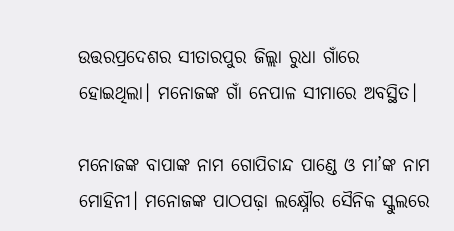ଉତ୍ତରପ୍ରଦେଶର ସୀତାରପୁର ଜିଲ୍ଲା ରୁଧା ଗାଁରେ ହୋଇଥିଲା। ମନୋଜଙ୍କ ଗାଁ ନେପାଳ ସୀମାରେ ଅବସ୍ଥିତ।

ମନୋଜଙ୍କ ବାପାଙ୍କ ନାମ ଗୋପିଚାନ୍ଦ ପାଣ୍ଡେ ଓ ମା’ଙ୍କ ନାମ ମୋହିନୀ। ମନୋଜଙ୍କ ପାଠପଢ଼ା ଲକ୍ଷ୍ନୌର ସୈନିକ ସ୍କୁଲରେ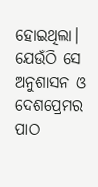ହୋଇଥିଲା। ଯେଉଁଠି ସେ ଅନୁଶାସନ ଓ ଦେଶପ୍ରେମର ପାଠ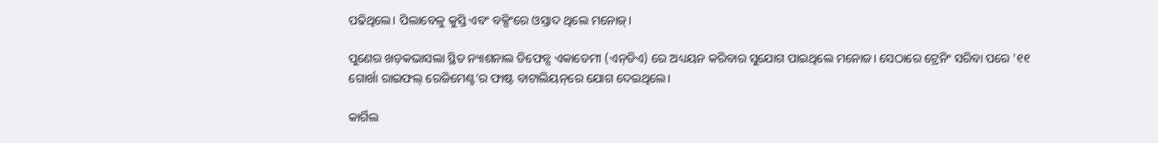ପଢିଥିଲେ। ପିଲାବେଳୁ କୁସ୍ତି ଏବଂ ବକ୍ସିଂରେ ଓସ୍ତାଦ ଥିଲେ ମନୋଜ୍‌।

ପୁଣେର ଖଡ଼କଭାସଲା ସ୍ଥିତ ନ୍ୟାଶନାଲ ଡିଫେନ୍ସ ଏକାଡେମୀ (ଏନ୍‌ଡିଏ) ରେ ଅଧ୍ୟୟନ କରିବାର ସୁଯୋଗ ପାଇଥିଲେ ମନୋଜ। ସେଠାରେ ଟ୍ରେନିଂ ସରିବା‍ ପରେ '୧୧ ଗୋର୍ଖା ରାଇଫଲ୍‌ ରେଜିମେଣ୍ଟ'ର ଫାଷ୍ଟ ବାଟାଲିୟନ୍‌ରେ ଯୋଗ ଦେଇଥିଲେ।

କାର୍ଗିଲ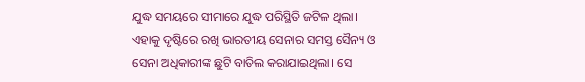ଯୁଦ୍ଧ ସମୟରେ ସୀମାରେ ଯୁଦ୍ଧ ପରିସ୍ଥିତି ଜଟିଳ ଥିଲା। ଏହାକୁ ଦୃଷ୍ଟିରେ ରଖି ଭାରତୀୟ ସେନାର ସମସ୍ତ ସୈନ୍ୟ ଓ  ସେନା ଅଧିକାରୀଙ୍କ ଛୁଟି ବାତିଲ କରାଯାଇଥିଲା। ସେ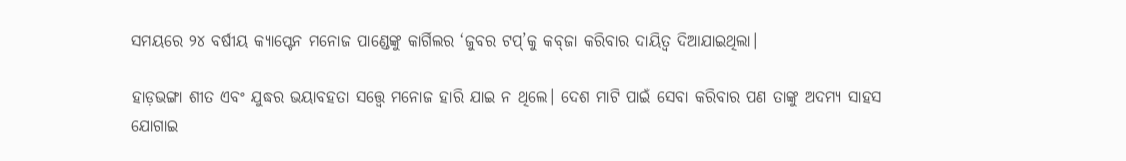ସମୟରେ ୨୪ ବର୍ଷୀୟ କ୍ୟାପ୍ଟେନ ମନୋଜ ପାଣ୍ଡେଙ୍କୁ କାର୍ଗିଲର ‘ଜୁବର ଟପ୍‌’କୁ କବ୍‌ଜା କରିବାର ଦାୟିତ୍ୱ ଦିଆଯାଇଥିଲା।

ହାଡ଼ଭଙ୍ଗା ଶୀତ ଏବଂ ଯୁଦ୍ଧର ଭୟାବହତା ସତ୍ତ୍ୱେ ମନୋଜ ହାରି ଯାଇ ନ ଥିଲେ। ଦେଶ ମାଟି ପାଇଁ ସେବା କରିବାର ପଣ ତାଙ୍କୁ ଅଦମ୍ୟ ସାହସ ଯୋଗାଇ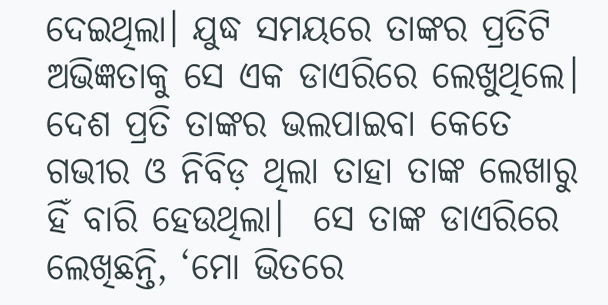ଦେଇଥିଲା। ଯୁଦ୍ଧ ସମୟରେ ତାଙ୍କର ପ୍ରତିଟି ଅଭିଜ୍ଞତାକୁ ସେ ଏକ ଡାଏରିରେ ଲେଖୁଥିଲେ। ଦେଶ ପ୍ରତି ତାଙ୍କର ଭଲପାଇବା କେତେ ଗଭୀର ଓ ନିବିଡ଼ ଥିଲା ତାହା ତାଙ୍କ ଲେଖାରୁ ହିଁ ବାରି ହେଉଥିଲା।  ସେ ତାଙ୍କ ଡାଏରିରେ ଲେଖିଛନ୍ତି, ‘ମୋ ଭିତରେ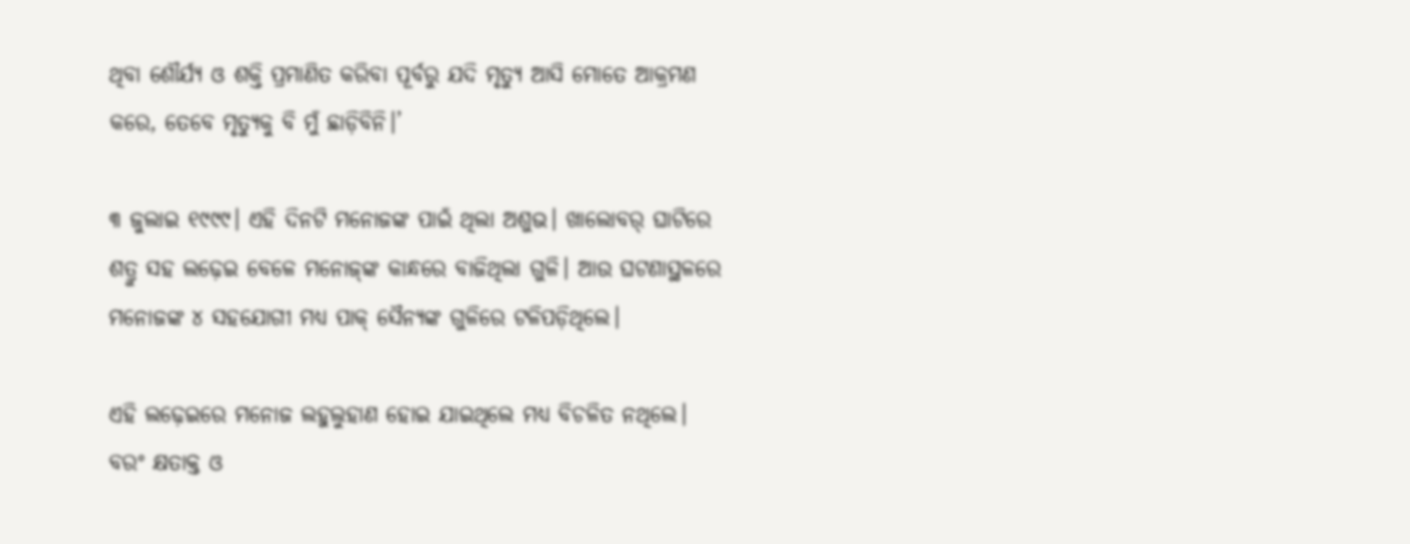ଥିବା ଶୌର୍ଯ୍ୟ ଓ ଶକ୍ତି ପ୍ରମାଣିତ କରିବା ପୂର୍ବରୁ ଯଦି ମୃତ୍ୟୁ ଆସି ମୋତେ ଆକ୍ରମଣ କରେ, ତେବେ ମୃତ୍ୟୁକୁ ବି ମୁଁ ଛାଡ଼ିବିନି।’

୩ ଜୁଲାଇ ୧୯୯୯। ଏହି ଦିନଟି ମନୋଜଙ୍କ ପାଇଁ ଥିଲା ଅଶୁଭ। ଖାଲୋବର୍‌ ଘାଟିରେ ଶତ୍ରୁ ସହ ଲଢ଼େଇ ବେଳେ ମନୋଜ୍‌ଙ୍କ କାନ୍ଧରେ ବାଜିଥିଲା ଗୁଳି। ଆଉ ଘଟଣାସ୍ଥଳରେ ମନୋଜଙ୍କ ୪ ସହଯୋଗୀ ମଧ୍ୟ ପାକ୍‌ ସୈନ୍ୟଙ୍କ ଗୁଳିରେ ଟଳିପଡ଼ିଥିଲେ।

ଏହି ଲଢ଼େଇରେ ମନୋଜ ଲହୁଲୁହାଣ ହୋଇ ଯାଇଥିଲେ ମଧ୍ୟ ବିଚଳିତ ନଥିଲେ। ବରଂ କ୍ଷତାକ୍ତ ଓ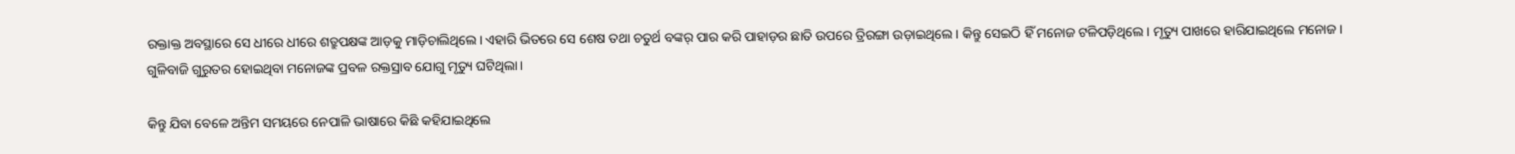ରକ୍ତାକ୍ତ ଅବସ୍ଥାରେ ସେ ଧୀରେ ଧୀରେ ଶତ୍ରୁପକ୍ଷଙ୍କ ଆଡ଼କୁ ମାଡ଼ିଚାଲିଥିଲେ। ଏହାରି ଭିତରେ ସେ ଶେଷ ତଥା ଚତୁର୍ଥ ବଙ୍କର୍ ପାର କରି ପାହାଡ଼ର ଛାତି ଉପରେ ତ୍ରିରଙ୍ଗା ଉଡ଼ାଇଥିଲେ। କିନ୍ତୁ ସେଇଠି ହିଁ ମନୋଜ ଟଳିପଡ଼ିଥିଲେ। ମୃତ୍ୟୁ ପାଖରେ ହାରିଯାଇଥିଲେ ମନୋଜ। ଗୁଳିବାଜି ଗୁରୁତର ହୋଇଥିବା ମନୋଜଙ୍କ ପ୍ରବଳ ରକ୍ତସ୍ରାବ ଯୋଗୁ ମୃତ୍ୟୁ ଘଟିଥିଲା।

କିନ୍ତୁ ଯିବା ବେଳେ ଅନ୍ତିମ ସମୟରେ ନେପାଳି ଭାଷାରେ କିଛି କହିଯାଇଥିଲେ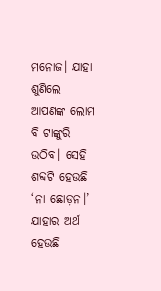ମନୋଜ। ଯାହା ଶୁଣିଲେ ଆପଣଙ୍କ ଲୋମ ବି ଟାଙ୍କୁରି ଉଠିବ। ସେହି ଶବ୍ଦଟି ହେଉଛି ‘ନା ଛୋଡ଼ନ।’ ଯାହାର ଅର୍ଥ ହେଉଛି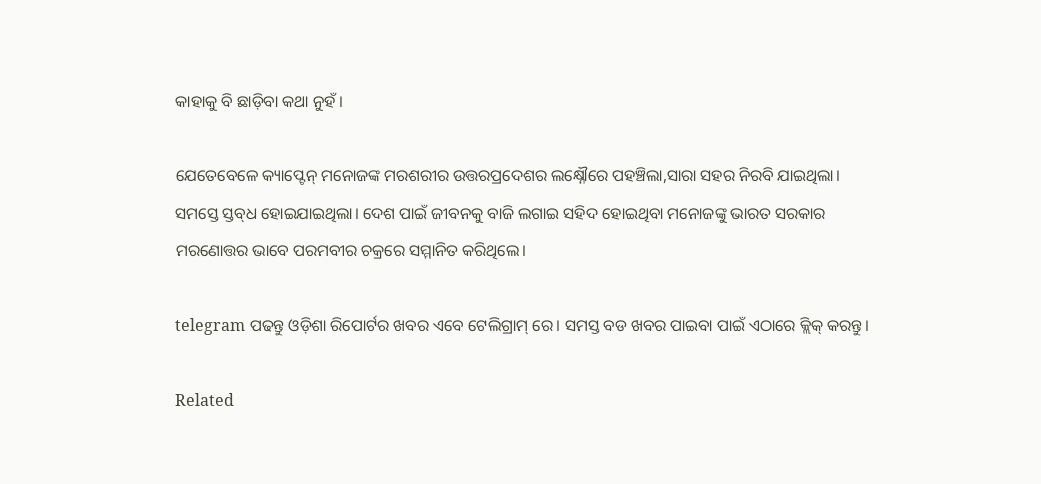କାହାକୁ ବି ଛାଡ଼ିବା କଥା ନୁହଁ।

ଯେତେବେଳେ କ୍ୟାପ୍ଟେନ୍‌ ମନୋଜଙ୍କ ମରଶରୀର ଉତ୍ତରପ୍ରଦେଶର ଲକ୍ଷ୍ନୌରେ ପହଞ୍ଚିଲା,ସାରା ସହର ନିରବି ଯାଇଥିଲା। ସମସ୍ତେ ସ୍ତବ୍‌ଧ ହୋଇଯାଇଥିଲା। ଦେଶ ପାଇଁ ଜୀବନକୁ ବାଜି ଲଗାଇ ସହିଦ ହୋଇଥିବା ମନୋଜଙ୍କୁ ଭାରତ ସରକାର ମରଣୋତ୍ତର ଭାବେ ପରମବୀର ଚକ୍ରରେ ସମ୍ମାନିତ କରିଥିଲେ।

telegram ପଢନ୍ତୁ ଓଡ଼ିଶା ରିପୋର୍ଟର ଖବର ଏବେ ଟେଲିଗ୍ରାମ୍ ରେ। ସମସ୍ତ ବଡ ଖବର ପାଇବା ପାଇଁ ଏଠାରେ କ୍ଲିକ୍ କରନ୍ତୁ।

Related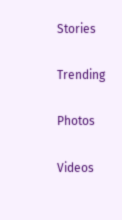Stories

Trending

Photos

Videos